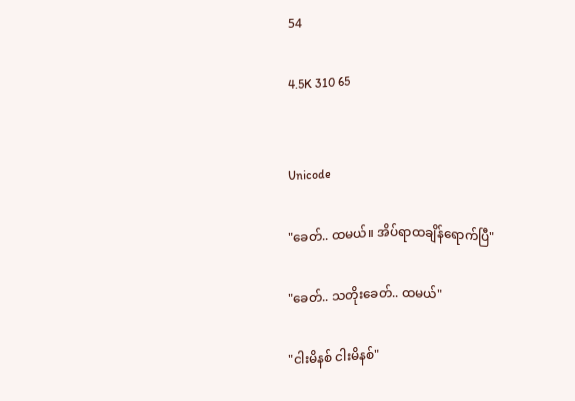54

4.5K 310 65


Unicode

"ခေတ်.. ထမယ်။ အိပ်ရာထချိန်ရောက်ပြီ"

"ခေတ်.. သတိုးခေတ်.. ထမယ်"

"ငါးမိနစ် ငါးမိနစ်"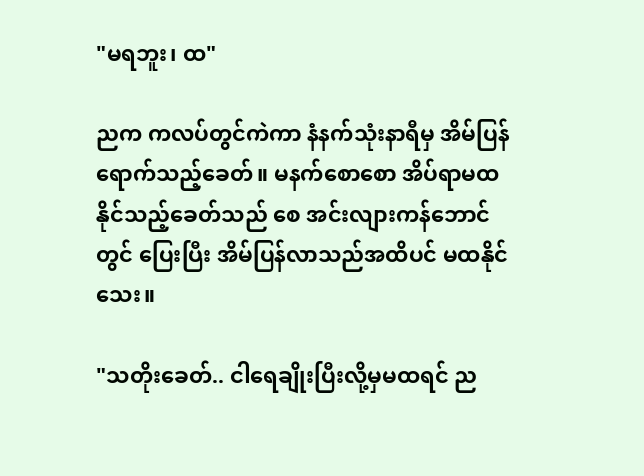"မရဘူး၊ ထ"

ညက ကလပ်တွင်ကဲကာ နံနက်သုံးနာရီမှ အိမ်ပြန်ရောက်သည့်‌ခေတ်။ မနက်စောစော အိပ်ရာမထနိုင်သည့်ခေတ်သည် စေ အင်းလျားကန်ဘောင်တွင် ပြေးပြီး အိမ်ပြန်လာသည်အထိပင် မထနိုင်သေး။

"သတိုးခေတ်.. ငါရေချိုးပြီးလို့မှမထရင် ည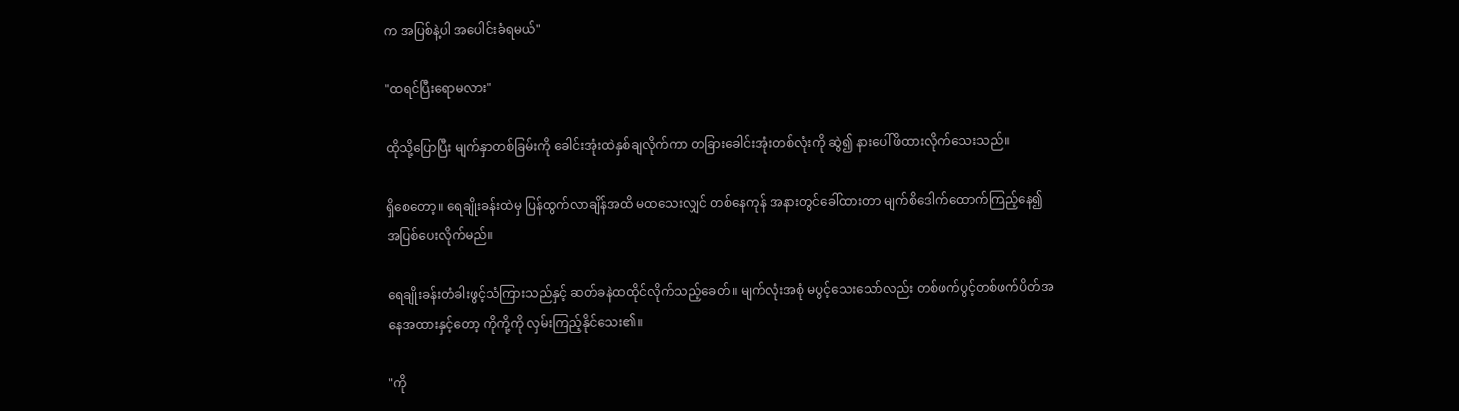က အပြစ်နဲ့ပါ အပေါင်းခံရမယ်"

"ထရင်ပြီးရောမလား"

ထိုသို့ပြောပြီး မျက်နှာတစ်ခြမ်းကို ခေါင်းအုံးထဲနှစ်ချလိုက်ကာ တခြားခေါင်းအုံးတစ်လုံးကို ဆွဲ၍ နားပေါ်ဖိထားလိုက်သေးသည်။

ရှိစေတော့။ ရေချိုးခန်းထဲမှ ပြန်ထွက်လာချိန်အထိ မထသေးလျှင် တစ်နေကုန် အနားတွင်ခေါ်ထားတာ မျက်စိဒေါက်ထောက်ကြည့်နေ၍ အပြစ်ပေးလိုက်မည်။

ရေချိုးခန်းတံခါးဖွင့်သံကြားသည်နှင့် ဆတ်ခနဲထထိုင်လိုက်သည့်ခေတ်။ မျက်လုံးအစုံ မပွင့်သေးသော်လည်း တစ်ဖက်ပွင့်တစ်ဖက်ပိတ်အနေအထားနှင့်တော့ ကိုကို့ကို လှမ်းကြည့်နိုင်သေး၏။

"ကို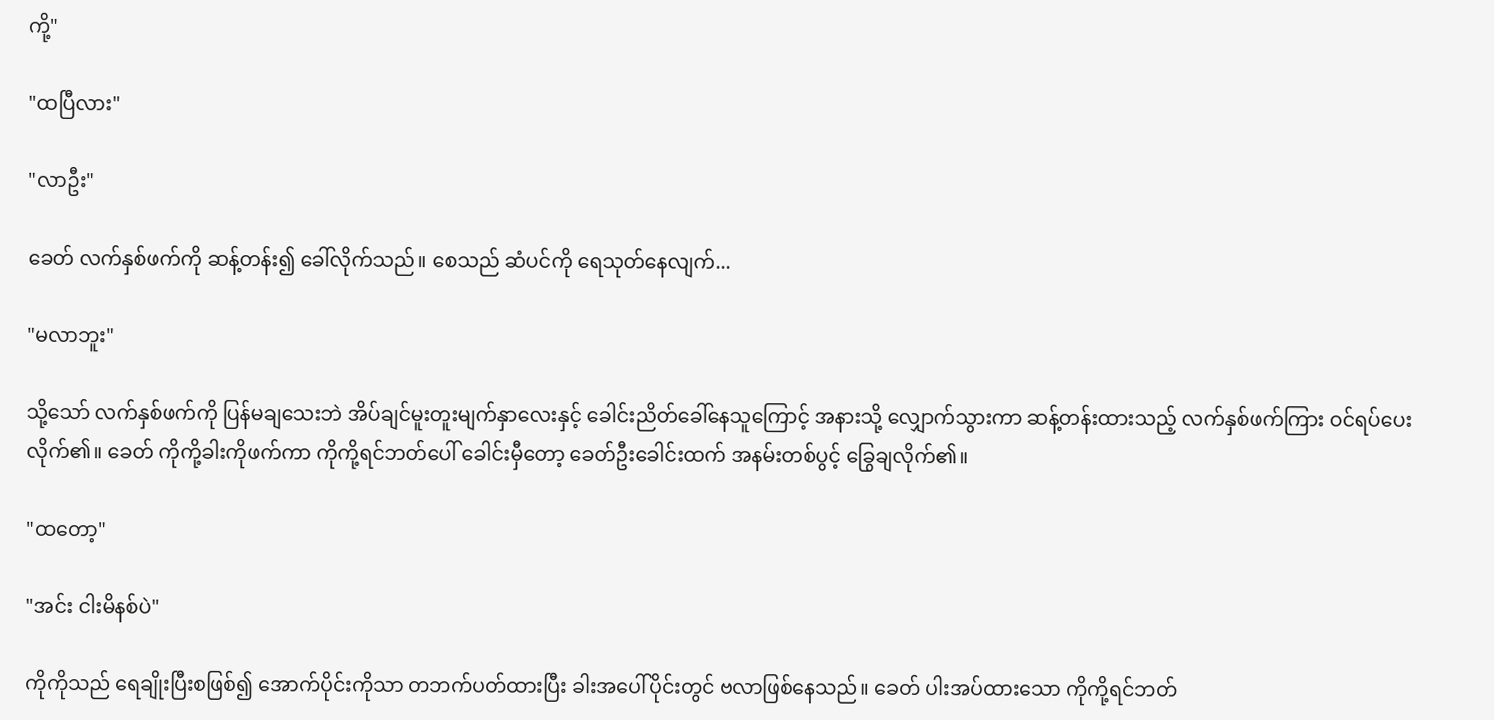ကို့"

"ထပြီလား"

"လာဦး"

ခေတ် လက်နှစ်ဖက်ကို ဆန့်တန်း၍ ခေါ်လိုက်သည်။ စေသည် ဆံပင်ကို ရေသုတ်နေလျက်...

"မလာဘူး"

သို့သော် လက်နှစ်ဖက်ကို ပြန်မချသေးဘဲ အိပ်ချင်မူးတူးမျက်နှာလေးနှင့် ခေါင်းညိတ်ခေါ်နေသူကြောင့် အနားသို့ လျှောက်သွားကာ ဆန့်တန်းထားသည့် လက်နှစ်ဖက်ကြား ဝင်ရပ်ပေးလိုက်၏။ ခေတ် ကိုကို့ခါးကိုဖက်ကာ ကိုကို့ရင်ဘတ်ပေါ် ခေါင်းမှီတော့ ခေတ်ဦးခေါင်းထက် အနမ်းတစ်ပွင့် ခြွေချလိုက်၏။

"ထတော့"

"အင်း ငါးမိနစ်ပဲ"

ကိုကိုသည် ရေချိုးပြီးစဖြစ်၍ အောက်ပိုင်းကိုသာ တဘက်ပတ်ထားပြီး ခါးအပေါ်ပိုင်းတွင် ဗလာဖြစ်နေသည်။ ခေတ် ပါးအပ်ထားသော ကိုကို့ရင်ဘတ်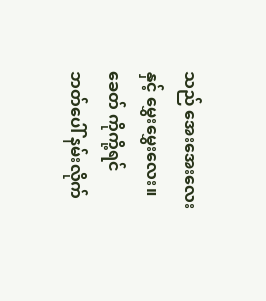သည် အေး‌အေးလေးနှင့် မွှေးမွှေးလေး။ ခေတ် ကိုကို့ရင်ဘတ်‌ပေါ် နမ်းလိုက်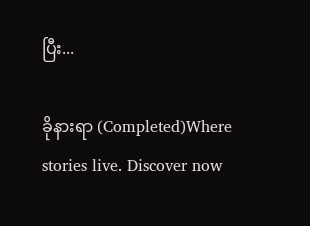ပြီး...

ခိုနားရာ (Completed)Where stories live. Discover now